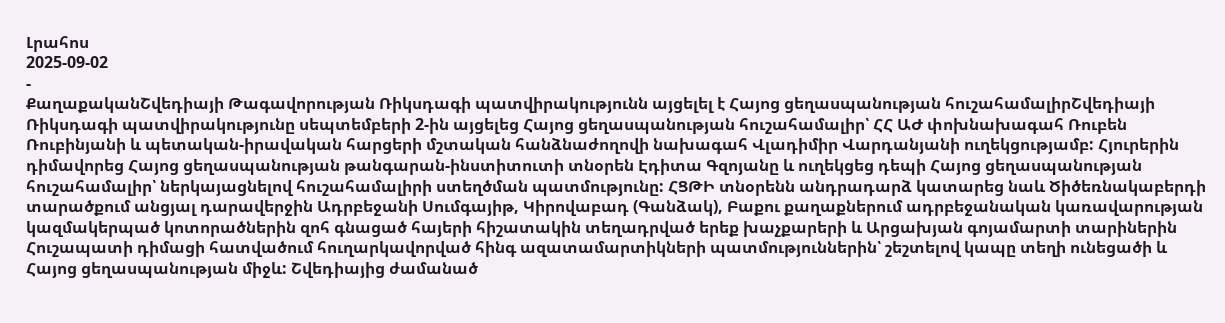Լրահոս
2025-09-02
-
ՔաղաքականՇվեդիայի Թագավորության Ռիկսդագի պատվիրակությունն այցելել է Հայոց ցեղասպանության հուշահամալիրՇվեդիայի Ռիկսդագի պատվիրակությունը սեպտեմբերի 2-ին այցելեց Հայոց ցեղասպանության հուշահամալիր՝ ՀՀ ԱԺ փոխնախագահ Ռուբեն Ռուբինյանի և պետական-իրավական հարցերի մշտական հանձնաժողովի նախագահ Վլադիմիր Վարդանյանի ուղեկցությամբ: Հյուրերին դիմավորեց Հայոց ցեղասպանության թանգարան-ինստիտուտի տնօրեն Էդիտա Գզոյանը և ուղեկցեց դեպի Հայոց ցեղասպանության հուշահամալիր՝ ներկայացնելով հուշահամալիրի ստեղծման պատմությունը: ՀՑԹԻ տնօրենն անդրադարձ կատարեց նաև Ծիծեռնակաբերդի տարածքում անցյալ դարավերջին Ադրբեջանի Սումգայիթ, Կիրովաբադ (Գանձակ), Բաքու քաղաքներում ադրբեջանական կառավարության կազմակերպած կոտորածներին զոհ գնացած հայերի հիշատակին տեղադրված երեք խաչքարերի և Արցախյան գոյամարտի տարիներին Հուշապատի դիմացի հատվածում հուղարկավորված հինգ ազատամարտիկների պատմություններին՝ շեշտելով կապը տեղի ունեցածի և Հայոց ցեղասպանության միջև: Շվեդիայից ժամանած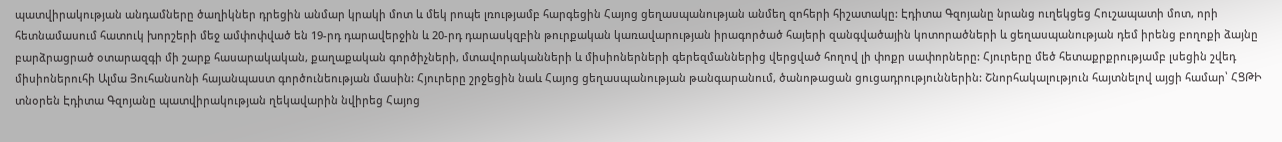պատվիրակության անդամները ծաղիկներ դրեցին անմար կրակի մոտ և մեկ րոպե լռությամբ հարգեցին Հայոց ցեղասպանության անմեղ զոհերի հիշատակը: Էդիտա Գզոյանը նրանց ուղեկցեց Հուշապատի մոտ, որի հետնամասում հատուկ խորշերի մեջ ամփոփված են 19-րդ դարավերջին և 20-րդ դարասկզբին թուրքական կառավարության իրագործած հայերի զանգվածային կոտորածների և ցեղասպանության դեմ իրենց բողոքի ձայնը բարձրացրած օտարազգի մի շարք հասարակական, քաղաքական գործիչների, մտավորականների և միսիոներների գերեզմաններից վերցված հողով լի փոքր սափորները: Հյուրերը մեծ հետաքրքրությամբ լսեցին շվեդ միսիոներուհի Ալմա Յուհանսոնի հայանպաստ գործունեության մասին: Հյուրերը շրջեցին նաև Հայոց ցեղասպանության թանգարանում, ծանոթացան ցուցադրություններին: Շնորհակալություն հայտնելով այցի համար՝ ՀՑԹԻ տնօրեն Էդիտա Գզոյանը պատվիրակության ղեկավարին նվիրեց Հայոց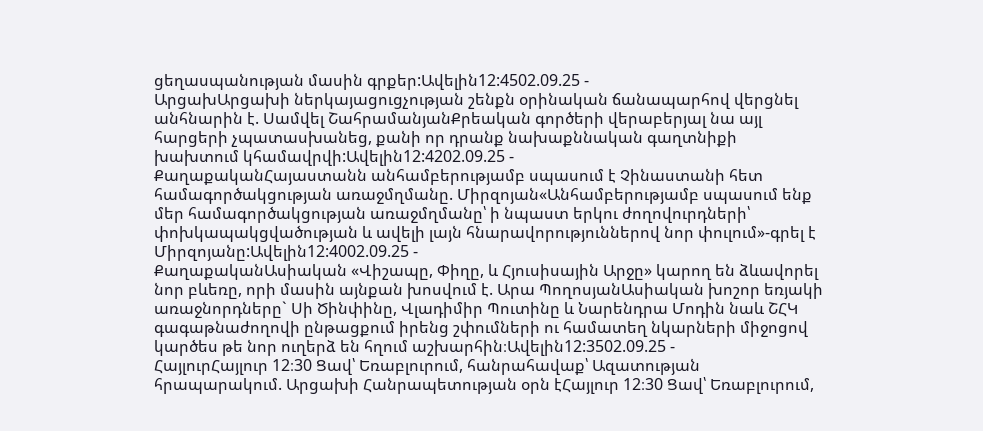ցեղասպանության մասին գրքեր:Ավելին12:4502.09.25 -
ԱրցախԱրցախի ներկայացուցչության շենքն օրինական ճանապարհով վերցնել անհնարին է. Սամվել ՇահրամանյանՔրեական գործերի վերաբերյալ նա այլ հարցերի չպատասխանեց, քանի որ դրանք նախաքննական գաղտնիքի խախտում կհամավրվի:Ավելին12:4202.09.25 -
ՔաղաքականՀայաստանն անհամբերությամբ սպասում է Չինաստանի հետ համագործակցության առաջմղմանը. Միրզոյան«Անհամբերությամբ սպասում ենք մեր համագործակցության առաջմղմանը՝ ի նպաստ երկու ժողովուրդների՝ փոխկապակցվածության և ավելի լայն հնարավորություններով նոր փուլում»-գրել է Միրզոյանը:Ավելին12:4002.09.25 -
ՔաղաքականԱսիական «Վիշապը, Փիղը, և Հյուսիսային Արջը» կարող են ձևավորել նոր բևեռը, որի մասին այնքան խոսվում է. Արա ՊողոսյանԱսիական խոշոր եռյակի առաջնորդները` Սի Ծինփինը, Վլադիմիր Պուտինը և Նարենդրա Մոդին նաև ՇՀԿ գագաթնաժողովի ընթացքում իրենց շփումների ու համատեղ նկարների միջոցով կարծես թե նոր ուղերձ են հղում աշխարհին։Ավելին12:3502.09.25 -
ՀայլուրՀայլուր 12։30 Ցավ՝ Եռաբլուրում, հանրահավաք՝ Ազատության հրապարակում. Արցախի Հանրապետության օրն էՀայլուր 12։30 Ցավ՝ Եռաբլուրում,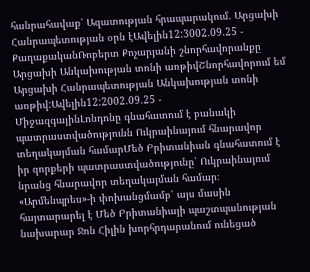հանրահավաք՝ Ազատության հրապարակում. Արցախի Հանրապետության օրն էԱվելին12:3002.09.25 -
ՔաղաքականՌոբերտ Քոչարյանի շնորհավորանքը Արցախի Անկախության տոնի առթիվՇնորհավորում եմ Արցախի Հանրապետության Անկախության տոնի առթիվ:Ավելին12:2002.09.25 -
ՄիջազգայինԼոնդոնը գնահատում է բանակի պատրաստվածությունն Ուկրաինայում հնարավոր տեղակայման համարՄեծ Բրիտանիան գնահատում է իր զորքերի պատրաստվածությունը՝ Ուկրաինայում նրանց հնարավոր տեղակայման համար։ «Արմենպրես»-ի փոխանցմամբ՝ այս մասին հայտարարել է Մեծ Բրիտանիայի պաշտպանության նախարար Ջոն Հիլին խորհրդարանում ունեցած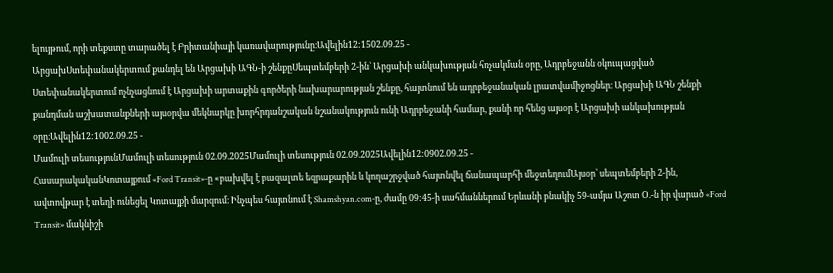ելույթում, որի տեքստը տարածել է Բրիտանիայի կառավարությունը։Ավելին12:1502.09.25 -
ԱրցախՍտեփանակերտում քանդել են Արցախի ԱԳՆ-ի շենքըՍեպտեմբերի 2-ին` Արցախի անկախության հռչակման օրը, Ադրբեջանն օկուպացված Ստեփանակերտում ոչնչացնում է Արցախի արտաքին գործերի նախարարության շենքը, հայտնում են ադրբեջանական լրատվամիջոցներ։ Արցախի ԱԳՆ շենքի քանդման աշխատանքների այսօրվա մեկնարկը խորհրդանշական նշանակություն ունի Ադրբեջանի համար, քանի որ հենց այսօր է Արցախի անկախության օրը։Ավելին12:1002.09.25 -
Մամուլի տեսությունՄամուլի տեսություն 02.09.2025Մամուլի տեսություն 02.09.2025Ավելին12:0902.09.25 -
ՀասարակականԿոտայքում «Ford Transit»-ը «բախվել է բազալտե եզրաքարին և կողաշրջված հայտնվել ճանապարհի մեջտեղումԱյսօր՝ սեպտեմբերի 2-ին, ավտովթար է տեղի ունեցել Կոտայքի մարզում։ Ինչպես հայտնում է Shamshyan.com-ը, ժամը 09:45-ի սահմաններում Երևանի բնակիչ 59-ամյա Աշոտ Օ.-ն իր վարած «Ford Transit» մակնիշի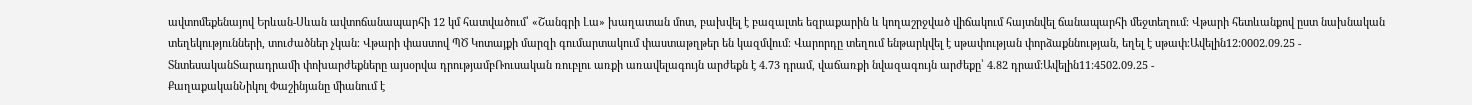ավտոմեքենայով Երևան-Սևան ավտոճանապարհի 12 կմ հատվածում՝ «Շանգրի Լա» խաղատան մոտ, բախվել է բազալտե եզրաքարին և կողաշրջված վիճակում հայտնվել ճանապարհի մեջտեղում։ Վթարի հետևանքով ըստ նախնական տեղեկությունների, տուժածներ չկան։ Վթարի փաստով ՊԾ Կոտայքի մարզի գումարտակում փաստաթղթեր են կազմվում։ Վարորդը տեղում ենթարկվել է սթափության փորձաքննության, եղել է սթափ։Ավելին12:0002.09.25 -
ՏնտեսականՏարադրամի փոխարժեքները այսօրվա դրությամբՌուսական ռուբլու առքի առավելագույն արժեքն է 4.73 դրամ, վաճառքի նվազագույն արժեքը՝ 4.82 դրամ:Ավելին11:4502.09.25 -
ՔաղաքականՆիկոլ Փաշինյանը միանում է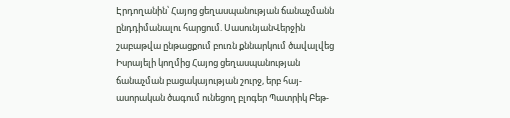Էրդողանին՝ Հայոց ցեղասպանության ճանաչմանն ընդդիմանալու հարցում. ՍասունյանՎերջին շաբաթվա ընթացքում բուռն քննարկում ծավալվեց Իսրայելի կողմից Հայոց ցեղասպանության ճանաչման բացակայության շուրջ, երբ հայ-ասորական ծագում ունեցող բլոգեր Պատրիկ Բեթ-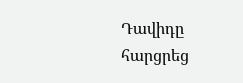Դավիդը հարցրեց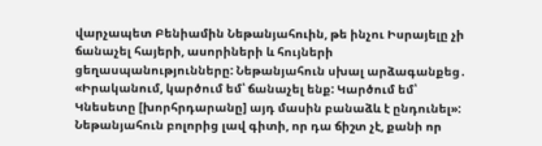վարչապետ Բենիամին Նեթանյահուին, թե ինչու Իսրայելը չի ճանաչել հայերի, ասորիների և հույների ցեղասպանությունները: Նեթանյահուն սխալ արձագանքեց․ «Իրականում, կարծում եմ՝ ճանաչել ենք: Կարծում եմ՝ Կնեսետը [խորհրդարանը] այդ մասին բանաձև է ընդունել»: Նեթանյահուն բոլորից լավ գիտի, որ դա ճիշտ չէ, քանի որ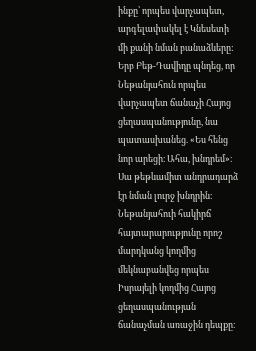ինքը՝ որպես վարչապետ, արգելափակել է Կնեսետի մի քանի նման բանաձևերը: Երբ Բեթ-Դավիդը պնդեց, որ Նեթանյահուն որպես վարչապետ ճանաչի Հայոց ցեղասպանությունը, նա պատասխանեց. «Ես հենց նոր արեցի։ Ահա, խնդրեմ»։ Սա թեթևամիտ անդրադարձ էր նման լուրջ խնդրին։ Նեթանյահուի հակիրճ հայտարարությունը որոշ մարդկանց կողմից մեկնաբանվեց որպես Իսրայելի կողմից Հայոց ցեղասպանության ճանաչման առաջին դեպքը։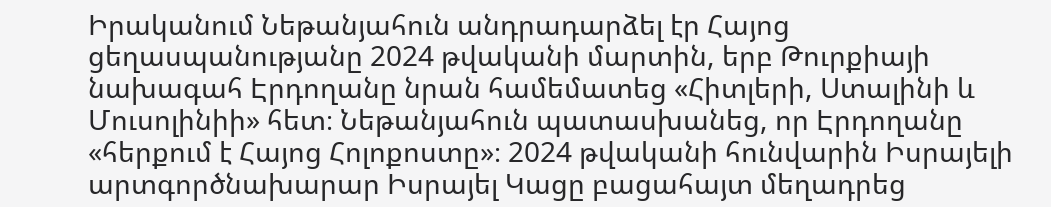Իրականում Նեթանյահուն անդրադարձել էր Հայոց ցեղասպանությանը 2024 թվականի մարտին, երբ Թուրքիայի նախագահ Էրդողանը նրան համեմատեց «Հիտլերի, Ստալինի և Մուսոլինիի» հետ։ Նեթանյահուն պատասխանեց, որ Էրդողանը «հերքում է Հայոց Հոլոքոստը»։ 2024 թվականի հունվարին Իսրայելի արտգործնախարար Իսրայել Կացը բացահայտ մեղադրեց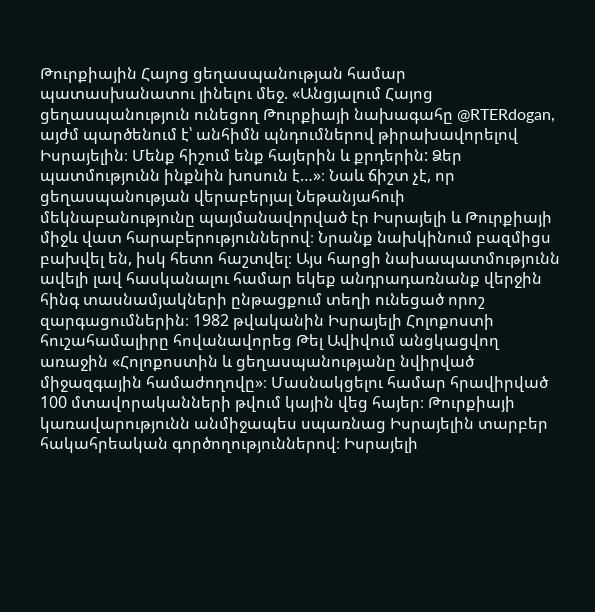Թուրքիային Հայոց ցեղասպանության համար պատասխանատու լինելու մեջ. «Անցյալում Հայոց ցեղասպանություն ունեցող Թուրքիայի նախագահը @RTERdogan, այժմ պարծենում է՝ անհիմն պնդումներով թիրախավորելով Իսրայելին։ Մենք հիշում ենք հայերին և քրդերին: Ձեր պատմությունն ինքնին խոսուն է…»։ Նաև ճիշտ չէ, որ ցեղասպանության վերաբերյալ Նեթանյահուի մեկնաբանությունը պայմանավորված էր Իսրայելի և Թուրքիայի միջև վատ հարաբերություններով։ Նրանք նախկինում բազմիցս բախվել են, իսկ հետո հաշտվել։ Այս հարցի նախապատմությունն ավելի լավ հասկանալու համար եկեք անդրադառնանք վերջին հինգ տասնամյակների ընթացքում տեղի ունեցած որոշ զարգացումներին։ 1982 թվականին Իսրայելի Հոլոքոստի հուշահամալիրը հովանավորեց Թել Ավիվում անցկացվող առաջին «Հոլոքոստին և ցեղասպանությանը նվիրված միջազգային համաժողովը»։ Մասնակցելու համար հրավիրված 100 մտավորականների թվում կային վեց հայեր։ Թուրքիայի կառավարությունն անմիջապես սպառնաց Իսրայելին տարբեր հակահրեական գործողություններով։ Իսրայելի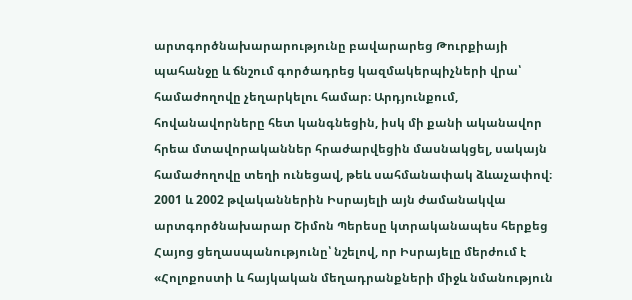արտգործնախարարությունը բավարարեց Թուրքիայի պահանջը և ճնշում գործադրեց կազմակերպիչների վրա՝ համաժողովը չեղարկելու համար։ Արդյունքում, հովանավորները հետ կանգնեցին, իսկ մի քանի ականավոր հրեա մտավորականներ հրաժարվեցին մասնակցել, սակայն համաժողովը տեղի ունեցավ, թեև սահմանափակ ձևաչափով։ 2001 և 2002 թվականներին Իսրայելի այն ժամանակվա արտգործնախարար Շիմոն Պերեսը կտրականապես հերքեց Հայոց ցեղասպանությունը՝ նշելով, որ Իսրայելը մերժում է «Հոլոքոստի և հայկական մեղադրանքների միջև նմանություն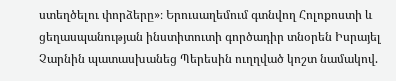ստեղծելու փորձերը»։ Երուսաղեմում գտնվող Հոլոքոստի և ցեղասպանության ինստիտուտի գործադիր տնօրեն Իսրայել Չարնին պատասխանեց Պերեսին ուղղված կոշտ նամակով.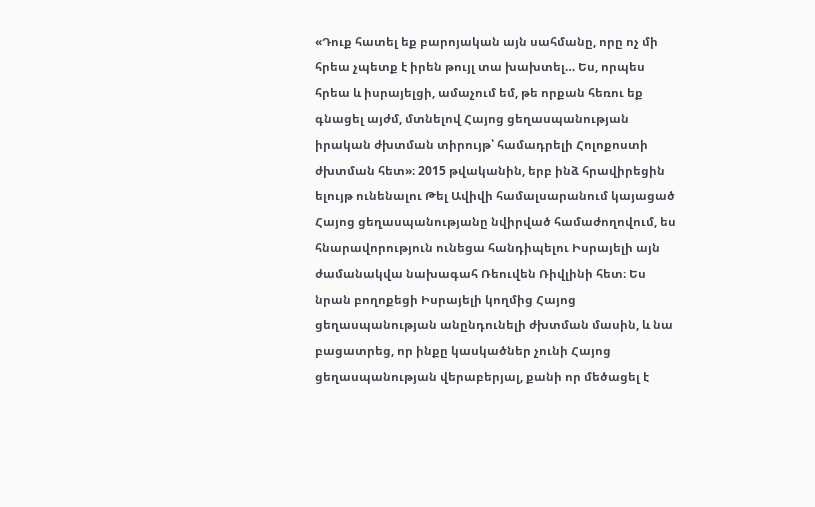«Դուք հատել եք բարոյական այն սահմանը, որը ոչ մի հրեա չպետք է իրեն թույլ տա խախտել… Ես, որպես հրեա և իսրայելցի, ամաչում եմ, թե որքան հեռու եք գնացել այժմ, մտնելով Հայոց ցեղասպանության իրական ժխտման տիրույթ՝ համադրելի Հոլոքոստի ժխտման հետ»։ 2015 թվականին, երբ ինձ հրավիրեցին ելույթ ունենալու Թել Ավիվի համալսարանում կայացած Հայոց ցեղասպանությանը նվիրված համաժողովում, ես հնարավորություն ունեցա հանդիպելու Իսրայելի այն ժամանակվա նախագահ Ռեուվեն Ռիվլինի հետ։ Ես նրան բողոքեցի Իսրայելի կողմից Հայոց ցեղասպանության անընդունելի ժխտման մասին, և նա բացատրեց, որ ինքը կասկածներ չունի Հայոց ցեղասպանության վերաբերյալ, քանի որ մեծացել է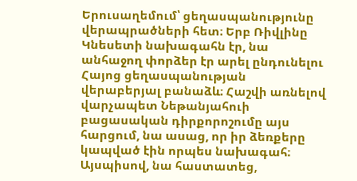Երուսաղեմում՝ ցեղասպանությունը վերապրածների հետ։ Երբ Ռիվլինը Կնեսետի նախագահն էր, նա անհաջող փորձեր էր արել ընդունելու Հայոց ցեղասպանության վերաբերյալ բանաձև։ Հաշվի առնելով վարչապետ Նեթանյահուի բացասական դիրքորոշումը այս հարցում, նա ասաց, որ իր ձեռքերը կապված էին որպես նախագահ։ Այսպիսով, նա հաստատեց,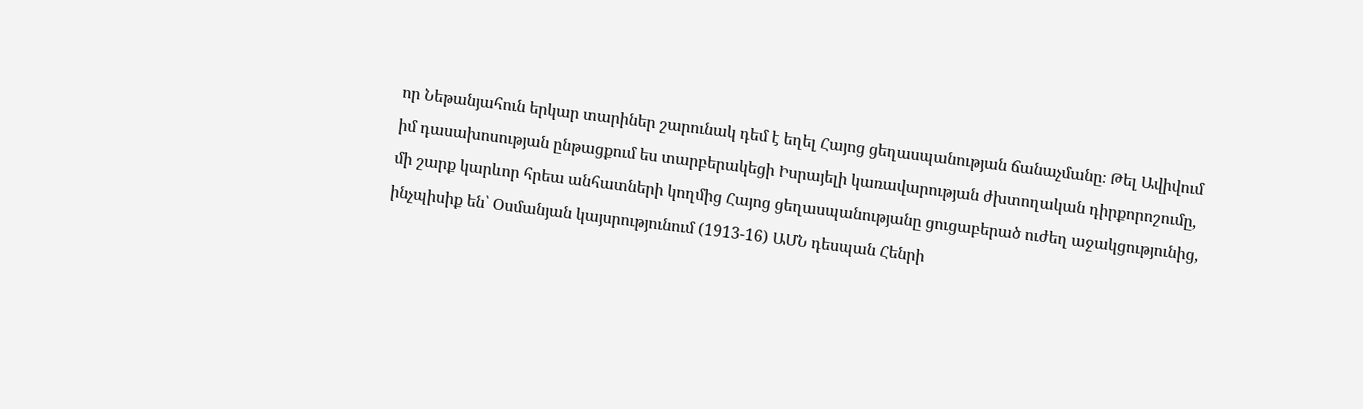որ Նեթանյահուն երկար տարիներ շարունակ դեմ է եղել Հայոց ցեղասպանության ճանաչմանը։ Թել Ավիվում իմ դասախոսության ընթացքում ես տարբերակեցի Իսրայելի կառավարության ժխտողական դիրքորոշումը, մի շարք կարևոր հրեա անհատների կողմից Հայոց ցեղասպանությանը ցուցաբերած ուժեղ աջակցությունից, ինչպիսիք են՝ Օսմանյան կայսրությունում (1913-16) ԱՄՆ դեսպան Հենրի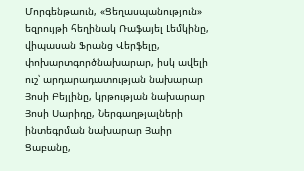Մորգենթաուն, «Ցեղասպանություն» եզրույթի հեղինակ Ռաֆայել Լեմկինը, վիպասան Ֆրանց Վերֆելը, փոխարտգործնախարար, իսկ ավելի ուշ՝ արդարադատության նախարար Յոսի Բեյլինը, կրթության նախարար Յոսի Սարիդը, Ներգաղթյալների ինտեգրման նախարար Յաիր Ցաբանը,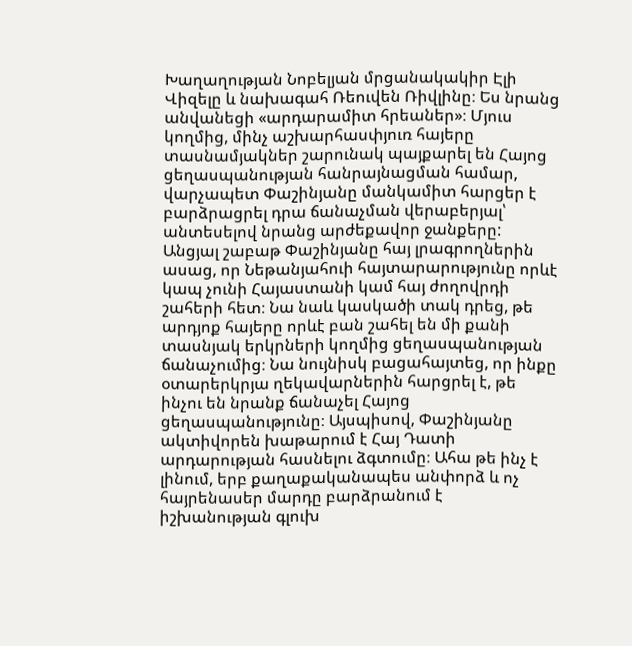Խաղաղության Նոբելյան մրցանակակիր Էլի Վիզելը և նախագահ Ռեուվեն Ռիվլինը։ Ես նրանց անվանեցի «արդարամիտ հրեաներ»։ Մյուս կողմից, մինչ աշխարհասփյուռ հայերը տասնամյակներ շարունակ պայքարել են Հայոց ցեղասպանության հանրայնացման համար, վարչապետ Փաշինյանը մանկամիտ հարցեր է բարձրացրել դրա ճանաչման վերաբերյալ՝ անտեսելով նրանց արժեքավոր ջանքերը: Անցյալ շաբաթ Փաշինյանը հայ լրագրողներին ասաց, որ Նեթանյահուի հայտարարությունը որևէ կապ չունի Հայաստանի կամ հայ ժողովրդի շահերի հետ։ Նա նաև կասկածի տակ դրեց, թե արդյոք հայերը որևէ բան շահել են մի քանի տասնյակ երկրների կողմից ցեղասպանության ճանաչումից։ Նա նույնիսկ բացահայտեց, որ ինքը օտարերկրյա ղեկավարներին հարցրել է, թե ինչու են նրանք ճանաչել Հայոց ցեղասպանությունը։ Այսպիսով, Փաշինյանը ակտիվորեն խաթարում է Հայ Դատի արդարության հասնելու ձգտումը։ Ահա թե ինչ է լինում, երբ քաղաքականապես անփորձ և ոչ հայրենասեր մարդը բարձրանում է իշխանության գլուխ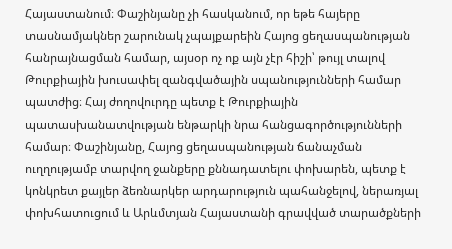Հայաստանում։ Փաշինյանը չի հասկանում, որ եթե հայերը տասնամյակներ շարունակ չպայքարեին Հայոց ցեղասպանության հանրայնացման համար, այսօր ոչ ոք այն չէր հիշի՝ թույլ տալով Թուրքիային խուսափել զանգվածային սպանությունների համար պատժից։ Հայ ժողովուրդը պետք է Թուրքիային պատասխանատվության ենթարկի նրա հանցագործությունների համար։ Փաշինյանը, Հայոց ցեղասպանության ճանաչման ուղղությամբ տարվող ջանքերը քննադատելու փոխարեն, պետք է կոնկրետ քայլեր ձեռնարկեր արդարություն պահանջելով, ներառյալ փոխհատուցում և Արևմտյան Հայաստանի գրավված տարածքների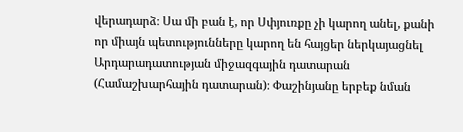վերադարձ։ Սա մի բան է, որ Սփյուռքը չի կարող անել, քանի որ միայն պետությունները կարող են հայցեր ներկայացնել Արդարադատության միջազգային դատարան (Համաշխարհային դատարան)։ Փաշինյանը երբեք նման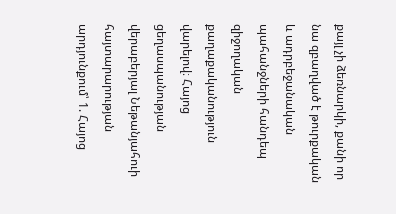քայլ չի ձեռնարկի, քանի որ նա զբաղված է թուրքական և ադրբեջանական պահանջների հանդեպ զիջողական քաղաքականություն վարելով։ Հայոց ցեղասպանության վերաբերյալ Նեթանյահուի հայտարարության արդյունքում՝ 1. Հայոց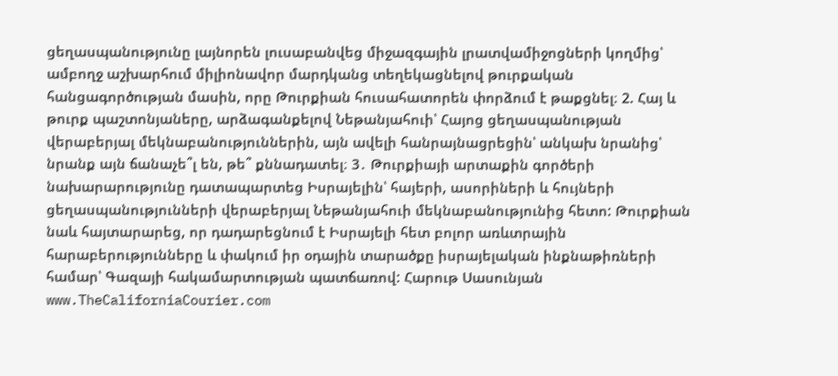ցեղասպանությունը լայնորեն լուսաբանվեց միջազգային լրատվամիջոցների կողմից՝ ամբողջ աշխարհում միլիոնավոր մարդկանց տեղեկացնելով թուրքական հանցագործության մասին, որը Թուրքիան հուսահատորեն փորձում է թաքցնել։ 2. Հայ և թուրք պաշտոնյաները, արձագանքելով Նեթանյահուի՝ Հայոց ցեղասպանության վերաբերյալ մեկնաբանություններին, այն ավելի հանրայնացրեցին՝ անկախ նրանից՝ նրանք այն ճանաչե՞լ են, թե՞ քննադատել։ 3․ Թուրքիայի արտաքին գործերի նախարարությունը դատապարտեց Իսրայելին՝ հայերի, ասորիների և հույների ցեղասպանությունների վերաբերյալ Նեթանյահուի մեկնաբանությունից հետո: Թուրքիան նաև հայտարարեց, որ դադարեցնում է Իսրայելի հետ բոլոր առևտրային հարաբերությունները և փակում իր օդային տարածքը իսրայելական ինքնաթիռների համար՝ Գազայի հակամարտության պատճառով: Հարութ Սասունյան www.TheCaliforniaCourier.com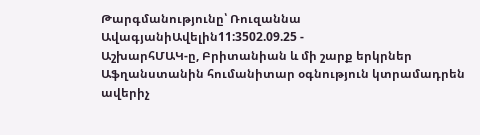Թարգմանությունը՝ Ռուզաննա ԱվագյանիԱվելին11:3502.09.25 -
ԱշխարհՄԱԿ-ը, Բրիտանիան և մի շարք երկրներ Աֆղանստանին հումանիտար օգնություն կտրամադրեն ավերիչ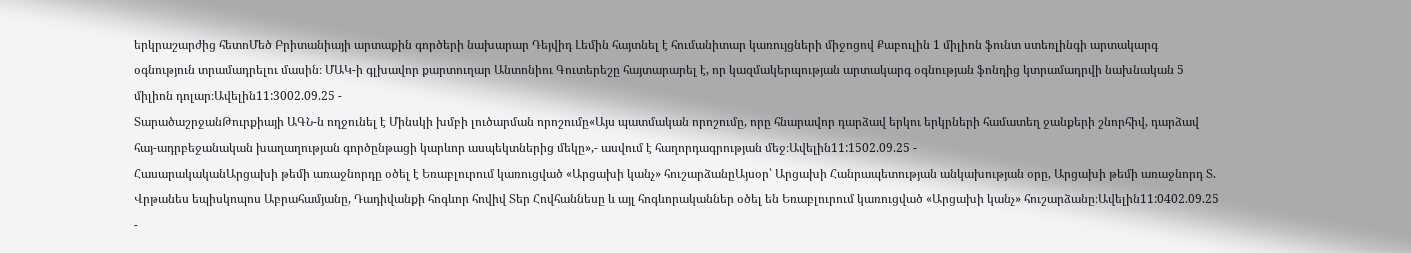երկրաշարժից հետոՄեծ Բրիտանիայի արտաքին գործերի նախարար Դեյվիդ Լեմին հայտնել է հումանիտար կառույցների միջոցով Քաբուլին 1 միլիոն ֆունտ ստեռլինգի արտակարգ օգնություն տրամադրելու մասին։ ՄԱԿ-ի գլխավոր քարտուղար Անտոնիու Գուտերեշը հայտարարել է, որ կազմակերպության արտակարգ օգնության ֆոնդից կտրամադրվի նախնական 5 միլիոն դոլար։Ավելին11:3002.09.25 -
ՏարածաշրջանԹուրքիայի ԱԳՆ-ն ողջունել է Մինսկի խմբի լուծարման որոշումը«Այս պատմական որոշումը, որը հնարավոր դարձավ երկու երկրների համատեղ ջանքերի շնորհիվ, դարձավ հայ-ադրբեջանական խաղաղության գործընթացի կարևոր ասպեկտներից մեկը»,- ասվում է հաղորդագրության մեջ։Ավելին11:1502.09.25 -
ՀասարակականԱրցախի թեմի առաջնորդը օծել է Եռաբլուրում կառուցված «Արցախի կանչ» հուշարձանըԱյսօր՝ Արցախի Հանրապետության անկախության օրը, Արցախի թեմի առաջնորդ Տ. Վրթանես եպիսկոպոս Աբրահամյանը, Դադիվանքի հոգևոր հովիվ Տեր Հովհաննեսը և այլ հոգևորականներ օծել են Եռաբլուրում կառուցված «Արցախի կանչ» հուշարձանը։Ավելին11:0402.09.25 -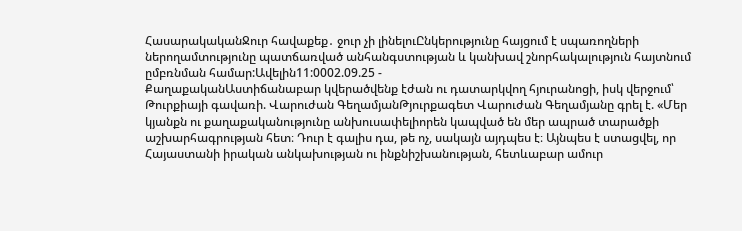ՀասարակականՋուր հավաքեք․ ջուր չի լինելուԸնկերությունը հայցում է սպառողների ներողամտությունը պատճառված անհանգստության և կանխավ շնորհակալություն հայտնում ըմբռնման համար:Ավելին11:0002.09.25 -
ՔաղաքականԱստիճանաբար կվերածվենք էժան ու դատարկվող հյուրանոցի, իսկ վերջում՝ Թուրքիայի գավառի. Վարուժան ԳեղամյանԹյուրքագետ Վարուժան Գեղամյանը գրել է. «Մեր կյանքն ու քաղաքականությունը անխուսափելիորեն կապված են մեր ապրած տարածքի աշխարհագրության հետ։ Դուր է գալիս դա, թե ոչ, սակայն այդպես է։ Այնպես է ստացվել, որ Հայաստանի իրական անկախության ու ինքնիշխանության, հետևաբար ամուր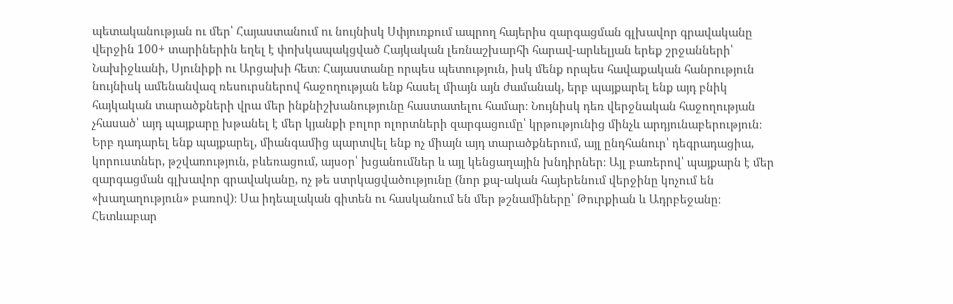պետականության ու մեր՝ Հայաստանում ու նույնիսկ Սփյուռքում ապրող հայերիս զարգացման գլխավոր գրավականը վերջին 100+ տարիներին եղել է փոխկապակցված Հայկական լեռնաշխարհի հարավ-արևելյան երեք շրջանների՝ Նախիջևանի, Սյունիքի ու Արցախի հետ։ Հայաստանը որպես պետություն, իսկ մենք որպես հավաքական հանրություն նույնիսկ ամենանվազ ռեսուրսներով հաջողության ենք հասել միայն այն ժամանակ, երբ պայքարել ենք այդ բնիկ հայկական տարածքների վրա մեր ինքնիշխանությունը հաստատելու համար։ Նույնիսկ դեռ վերջնական հաջողության չհասած՝ այդ պայքարը խթանել է մեր կյանքի բոլոր ոլորտների զարգացումը՝ կրթությունից մինչև արդյունաբերություն։ Երբ դադարել ենք պայքարել, միանգամից պարտվել ենք ոչ միայն այդ տարածքներում, այլ ընդհանուր՝ դեգրադացիա, կորուստներ, թշվառություն, բևեռացում, այսօր՝ խցանումներ և այլ կենցաղային խնդիրներ։ Այլ բառերով՝ պայքարն է մեր զարգացման գլխավոր գրավականը, ոչ թե ստրկացվածությունը (նոր քպ-ական հայերենում վերջինը կոչում են «խաղաղություն» բառով)։ Սա իդեալական գիտեն ու հասկանում են մեր թշնամիները՝ Թուրքիան և Ադրբեջանը։ Հետևաբար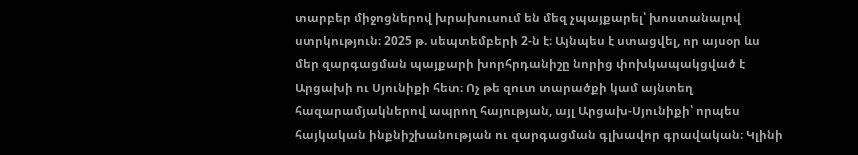տարբեր միջոցներով խրախուսում են մեզ չպայքարել՝ խոստանալով ստրկություն։ 2025 թ. սեպտեմբերի 2-ն է։ Այնպես է ստացվել, որ այսօր ևս մեր զարգացման պայքարի խորհրդանիշը նորից փոխկապակցված է Արցախի ու Սյունիքի հետ։ Ոչ թե զուտ տարածքի կամ այնտեղ հազարամյակներով ապրող հայության, այլ Արցախ-Սյունիքի՝ որպես հայկական ինքնիշխանության ու զարգացման գլխավոր գրավական։ Կլինի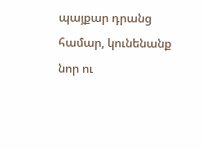պայքար դրանց համար, կունենանք նոր ու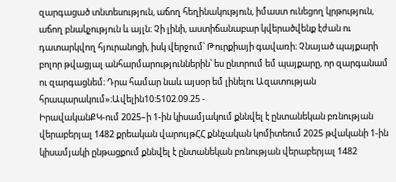զարգացած տնտեսություն, աճող հեղինակություն, իմաստ ունեցող կրթություն, աճող բնակչություն և այլն։ Չի լինի, աստիճանաբար կվերածվենք էժան ու դատարկվող հյուրանոցի, իսկ վերջում՝ Թուրքիայի գավառի։ Չնայած պայքարի բոլոր թվացյալ անհարմարություններին՝ ես ընտրում եմ պայքարը, որ զարգանամ ու զարգացնեմ։ Դրա համար նաև այսօր եմ լինելու Ազատության հրապարակում»։Ավելին10:5102.09.25 -
ԻրավականՔԿ-ում 2025–ի 1-ին կիսամյակում քննվել է ընտանեկան բռնության վերաբերյալ 1482 քրեական վարույթՀՀ քննչական կոմիտեում 2025 թվականի 1-ին կիսամյակի ընթացքում քննվել է ընտանեկան բռնության վերաբերյալ 1482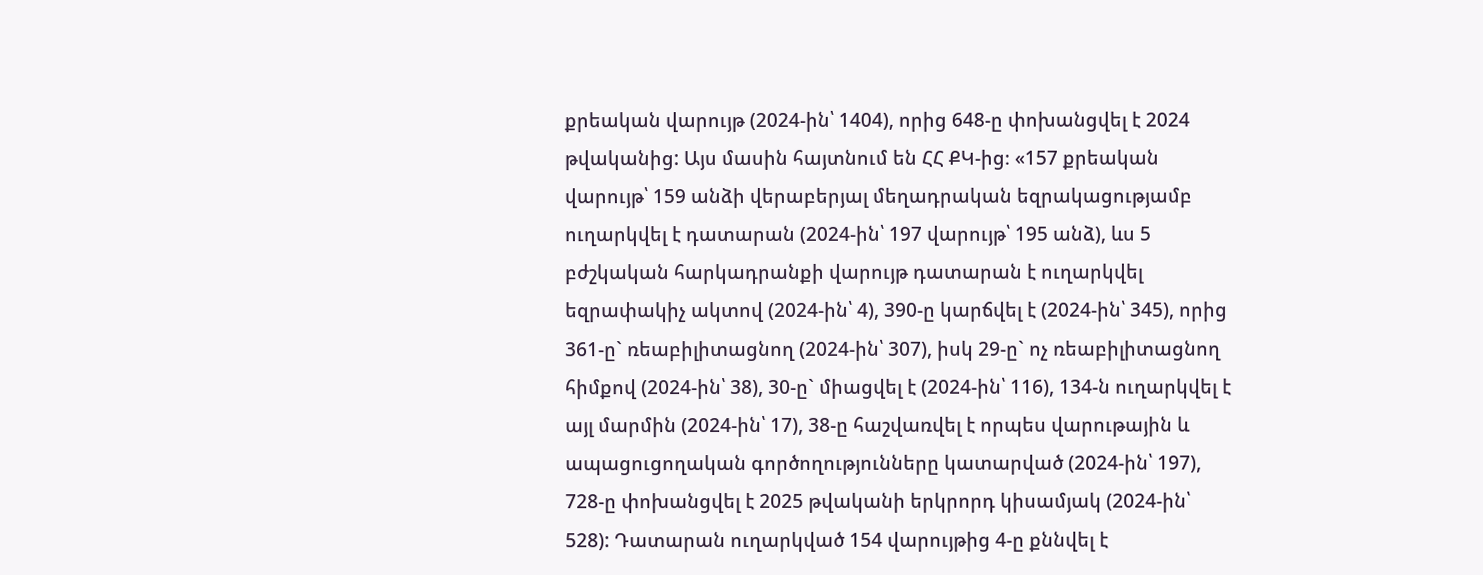քրեական վարույթ (2024-ին՝ 1404), որից 648-ը փոխանցվել է 2024 թվականից: Այս մասին հայտնում են ՀՀ ՔԿ-ից։ «157 քրեական վարույթ՝ 159 անձի վերաբերյալ մեղադրական եզրակացությամբ ուղարկվել է դատարան (2024-ին՝ 197 վարույթ՝ 195 անձ), ևս 5 բժշկական հարկադրանքի վարույթ դատարան է ուղարկվել եզրափակիչ ակտով (2024-ին՝ 4), 390-ը կարճվել է (2024-ին՝ 345), որից 361-ը` ռեաբիլիտացնող (2024-ին՝ 307), իսկ 29-ը` ոչ ռեաբիլիտացնող հիմքով (2024-ին՝ 38), 30-ը` միացվել է (2024-ին՝ 116), 134-ն ուղարկվել է այլ մարմին (2024-ին՝ 17), 38-ը հաշվառվել է որպես վարութային և ապացուցողական գործողությունները կատարված (2024-ին՝ 197), 728-ը փոխանցվել է 2025 թվականի երկրորդ կիսամյակ (2024-ին՝ 528): Դատարան ուղարկված 154 վարույթից 4-ը քննվել է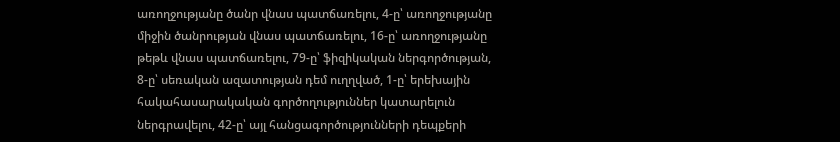առողջությանը ծանր վնաս պատճառելու, 4-ը՝ առողջությանը միջին ծանրության վնաս պատճառելու, 16-ը՝ առողջությանը թեթև վնաս պատճառելու, 79-ը՝ ֆիզիկական ներգործության, 8-ը՝ սեռական ազատության դեմ ուղղված, 1-ը՝ երեխային հակահասարակական գործողություններ կատարելուն ներգրավելու, 42-ը՝ այլ հանցագործությունների դեպքերի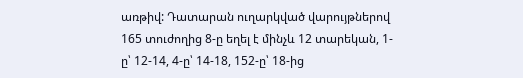առթիվ: Դատարան ուղարկված վարույթներով 165 տուժողից 8-ը եղել է մինչև 12 տարեկան, 1-ը՝ 12-14, 4-ը՝ 14-18, 152-ը՝ 18-ից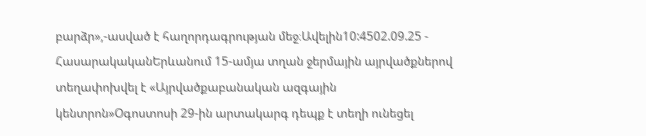բարձր»,-ասված է հաղորդագրության մեջ։Ավելին10:4502.09.25 -
ՀասարակականԵրևանում 15-ամյա տղան ջերմային այրվածքներով տեղափոխվել է «Այրվածքաբանական ազգային կենտրոն»Օգոստոսի 29-ին արտակարգ դեպք է տեղի ունեցել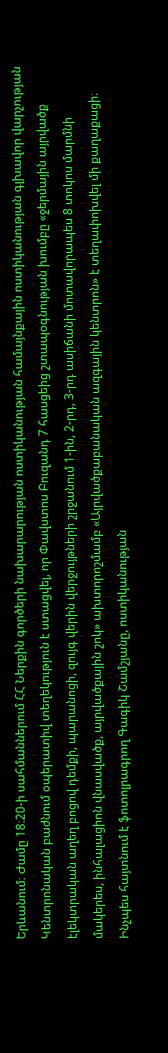Երևանում։ Ժամը 18։20-ի սահմաններում ՀՀ Ներքին գործերի նախարարության ոստիկանության համայնքային ոստիկանության գլխավոր վարչության Կենտրոնական բաժնում օպերատիվ տեղեկություն է ստացվել, որ Փավստոս Բուզանդ 7 հասցեից շտապօգնության խումբը «ջերմային այրվածք էլեկտրական աղեղ բոցով դեմքի, պարանոցի, զույգ վերին վերջույթների շրջանում 1-ին, 2-րդ, 3-րդ ասիճանի մոտավորապես 8 տոկոս մարմնի մակերես, ինհալացիոն վնասվածք, այրվածքային շոկ» ախտորոշմամբ «Այրվածքաբանական ազգային կենտրոն» է տեղափոխվել մի քաղաքացի։ Ինչպես հայտնում է ֆոտոլրագրող Գագիկ Շամշյանը, ոստիկանության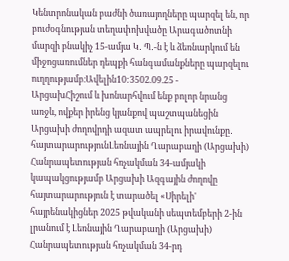Կենտրոնական բաժնի ծառայողները պարզել են, որ բուժօգնության տեղափոխվածը Արագածոտնի մարզի բնակիչ 15-ամյա Կ․ Պ․-ն է և ձեռնարկում են միջոցառումներ դեպքի հանգամանքները պարզելու ուղղությամբ։Ավելին10:3502.09.25 -
ԱրցախՀիշում և խոնարհվում ենք բոլոր նրանց առջև, ովքեր իրենց կյանքով պաշտպանեցին Արցախի ժողովրդի ազատ ապրելու իրավունքը․ հայտարարությունԼեռնային Ղարաբաղի (Արցախի) Հանրապետության հռչակման 34-ամյակի կապակցությամբ Արցախի Ազգային ժողովը հայտարարություն է տարածել «Սիրելի' հայրենակիցներ 2025 թվականի սեպտեմբերի 2-ին լրանում է Լեռնային Ղարաբաղի (Արցախի) Հանրապետության հռչակման 34-րդ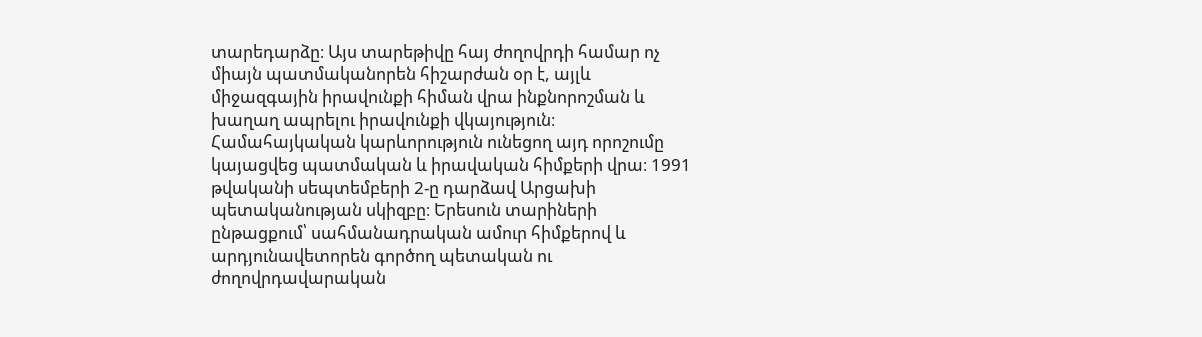տարեդարձը։ Այս տարեթիվը հայ ժողովրդի համար ոչ միայն պատմականորեն հիշարժան օր է, այլև միջազգային իրավունքի հիման վրա ինքնորոշման և խաղաղ ապրելու իրավունքի վկայություն։ Համահայկական կարևորություն ունեցող այդ որոշումը կայացվեց պատմական և իրավական հիմքերի վրա։ 1991 թվականի սեպտեմբերի 2-ը դարձավ Արցախի պետականության սկիզբը։ Երեսուն տարիների ընթացքում՝ սահմանադրական ամուր հիմքերով և արդյունավետորեն գործող պետական ու ժողովրդավարական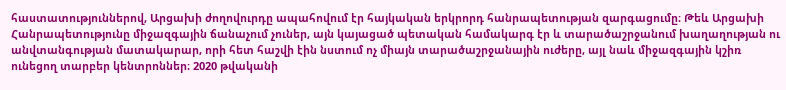հաստատություններով, Արցախի ժողովուրդը ապահովում էր հայկական երկրորդ հանրապետության զարգացումը։ Թեև Արցախի Հանրապետությունը միջազգային ճանաչում չուներ, այն կայացած պետական համակարգ էր և տարածաշրջանում խաղաղության ու անվտանգության մատակարար, որի հետ հաշվի էին նստում ոչ միայն տարածաշրջանային ուժերը, այլ նաև միջազգային կշիռ ունեցող տարբեր կենտրոններ։ 2020 թվականի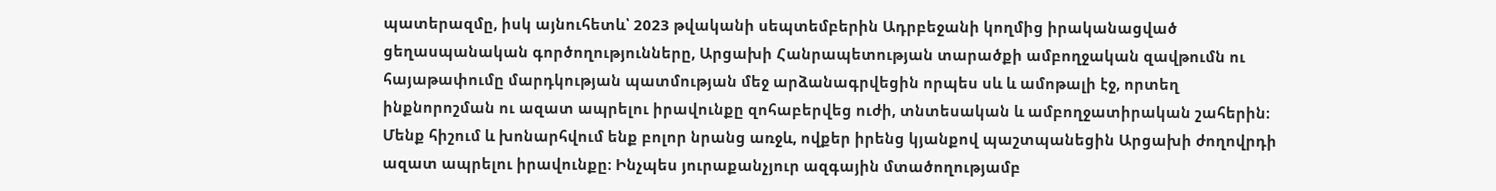պատերազմը, իսկ այնուհետև՝ 2023 թվականի սեպտեմբերին Ադրբեջանի կողմից իրականացված ցեղասպանական գործողությունները, Արցախի Հանրապետության տարածքի ամբողջական զավթումն ու հայաթափումը մարդկության պատմության մեջ արձանագրվեցին որպես սև և ամոթալի էջ, որտեղ ինքնորոշման ու ազատ ապրելու իրավունքը զոհաբերվեց ուժի, տնտեսական և ամբողջատիրական շահերին։ Մենք հիշում և խոնարհվում ենք բոլոր նրանց առջև, ովքեր իրենց կյանքով պաշտպանեցին Արցախի ժողովրդի ազատ ապրելու իրավունքը։ Ինչպես յուրաքանչյուր ազգային մտածողությամբ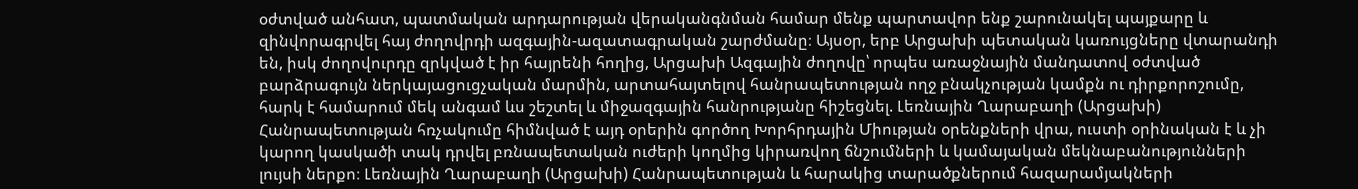օժտված անհատ, պատմական արդարության վերականգնման համար մենք պարտավոր ենք շարունակել պայքարը և զինվորագրվել հայ ժողովրդի ազգային-ազատագրական շարժմանը։ Այսօր, երբ Արցախի պետական կառույցները վտարանդի են, իսկ ժողովուրդը զրկված է իր հայրենի հողից, Արցախի Ազգային ժողովը՝ որպես առաջնային մանդատով օժտված բարձրագույն ներկայացուցչական մարմին, արտահայտելով հանրապետության ողջ բնակչության կամքն ու դիրքորոշումը, հարկ է համարում մեկ անգամ ևս շեշտել և միջազգային հանրությանը հիշեցնել. Լեռնային Ղարաբաղի (Արցախի) Հանրապետության հռչակումը հիմնված է այդ օրերին գործող Խորհրդային Միության օրենքների վրա, ուստի օրինական է և չի կարող կասկածի տակ դրվել բռնապետական ուժերի կողմից կիրառվող ճնշումների և կամայական մեկնաբանությունների լույսի ներքո։ Լեռնային Ղարաբաղի (Արցախի) Հանրապետության և հարակից տարածքներում հազարամյակների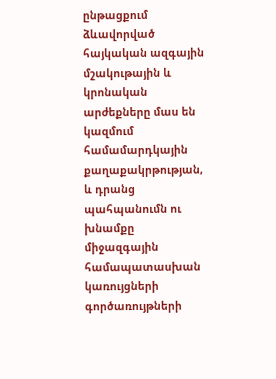ընթացքում ձևավորված հայկական ազգային մշակութային և կրոնական արժեքները մաս են կազմում համամարդկային քաղաքակրթության, և դրանց պահպանումն ու խնամքը միջազգային համապատասխան կառույցների գործառույթների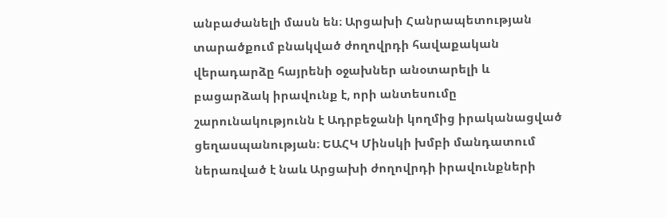անբաժանելի մասն են։ Արցախի Հանրապետության տարածքում բնակված ժողովրդի հավաքական վերադարձը հայրենի օջախներ անօտարելի և բացարձակ իրավունք է, որի անտեսումը շարունակությունն է Ադրբեջանի կողմից իրականացված ցեղասպանության։ ԵԱՀԿ Մինսկի խմբի մանդատում ներառված է նաև Արցախի ժողովրդի իրավունքների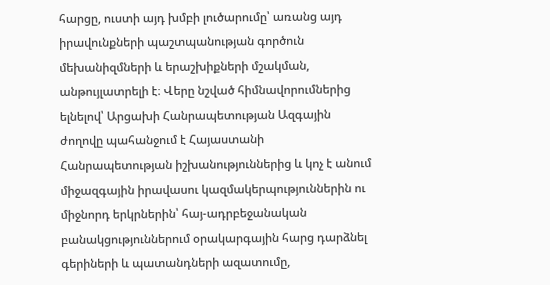հարցը, ուստի այդ խմբի լուծարումը՝ առանց այդ իրավունքների պաշտպանության գործուն մեխանիզմների և երաշխիքների մշակման, անթույլատրելի է։ Վերը նշված հիմնավորումներից ելնելով՝ Արցախի Հանրապետության Ազգային ժողովը պահանջում է Հայաստանի Հանրապետության իշխանություններից և կոչ է անում միջազգային իրավասու կազմակերպություններին ու միջնորդ երկրներին՝ հայ-ադրբեջանական բանակցություններում օրակարգային հարց դարձնել գերիների և պատանդների ազատումը,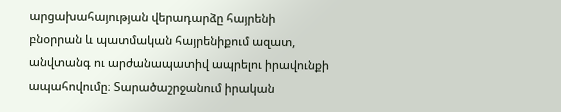արցախահայության վերադարձը հայրենի բնօրրան և պատմական հայրենիքում ազատ, անվտանգ ու արժանապատիվ ապրելու իրավունքի ապահովումը։ Տարածաշրջանում իրական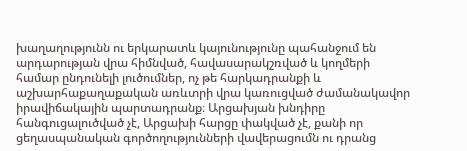խաղաղությունն ու երկարատև կայունությունը պահանջում են արդարության վրա հիմնված, հավասարակշռված և կողմերի համար ընդունելի լուծումներ, ոչ թե հարկադրանքի և աշխարհաքաղաքական առևտրի վրա կառուցված ժամանակավոր իրավիճակային պարտադրանք։ Արցախյան խնդիրը հանգուցալուծված չէ, Արցախի հարցը փակված չէ, քանի որ ցեղասպանական գործողությունների վավերացումն ու դրանց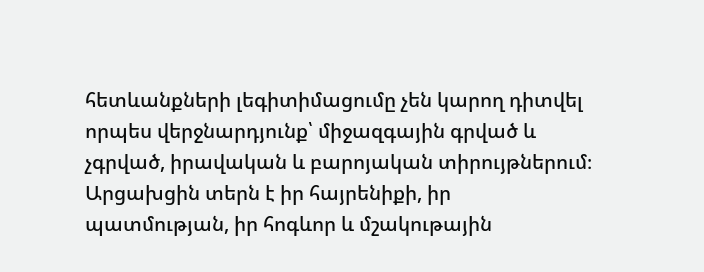հետևանքների լեգիտիմացումը չեն կարող դիտվել որպես վերջնարդյունք՝ միջազգային գրված և չգրված, իրավական և բարոյական տիրույթներում։ Արցախցին տերն է իր հայրենիքի, իր պատմության, իր հոգևոր և մշակութային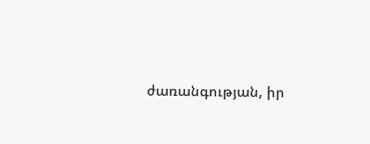ժառանգության, իր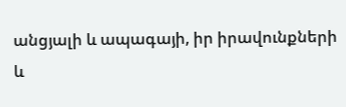անցյալի և ապագայի, իր իրավունքների և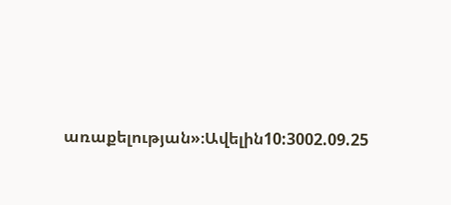առաքելության»։Ավելին10:3002.09.25